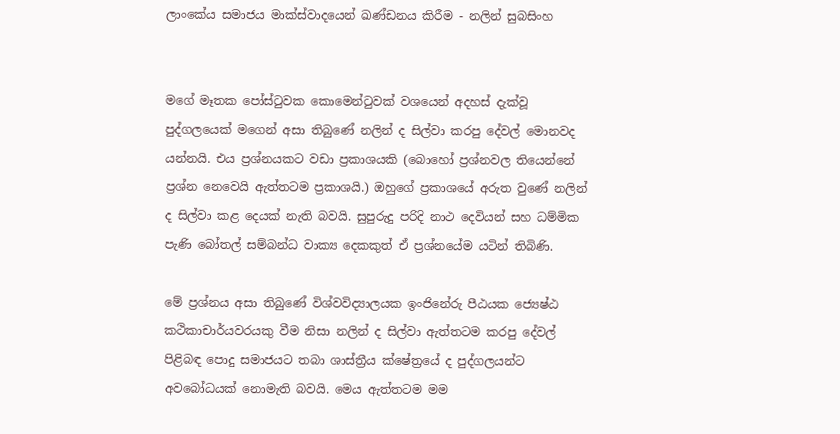ලාංකේය සමාජය මාක්ස්වාදයෙන් ඛණ්ඩනය කිරීම - නලින් සුබසිංහ


මගේ මෑතක පෝස්ටුවක කොමෙන්ටුවක් වශයෙන් අදහස් දැක්වූ පුද්ගලයෙක් මගෙන් අසා තිබුණේ නලින් ද සිල්වා කරපු දේවල් මොනවද යන්නයි. එය ප්‍රශ්නයකට වඩා ප්‍රකාශයකි (බොහෝ ප්‍රශ්නවල තියෙන්නේ ප්‍රශ්න නෙවෙයි ඇත්තටම ප්‍රකාශයි.) ඔහුගේ ප්‍රකාශයේ අරුත වුණේ නලින් ද සිල්වා කළ දෙයක් නැති බවයි. සුපුරුදු පරිදි නාථ දෙවියන් සහ ධම්මික පැණි බෝතල් සම්බන්ධ වාක්‍ය දෙකකුත් ඒ ප්‍රශ්නයේම යටින් තිබිණි.

මේ ප්‍රශ්නය අසා තිබුණේ විශ්වවිද්‍යාලයක ඉංජිනේරු පීඨයක ජ්‍යෙෂ්ඨ කථිකාචාර්යවරයකු වීම නිසා නලින් ද සිල්වා ඇත්තටම කරපු දේවල් පිළිබඳ පොදු සමාජයට තබා ශාස්ත්‍රීය ක්ෂේත්‍රයේ ද පුද්ගලයන්ට අවබෝධයක් නොමැති බවයි. මෙය ඇත්තටම මම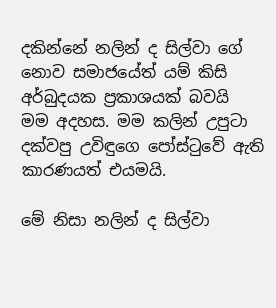දකින්නේ නලින් ද සිල්වා ගේ නොව සමාජයේත් යම් කිසි අර්බුදයක ප්‍රකාශයක් බවයි මම අදහස. මම කලින් උපුටා දක්වපු උවිඳුගෙ පෝස්ටුවේ ඇති කාරණයත් එයමයි.

මේ නිසා නලින් ද සිල්වා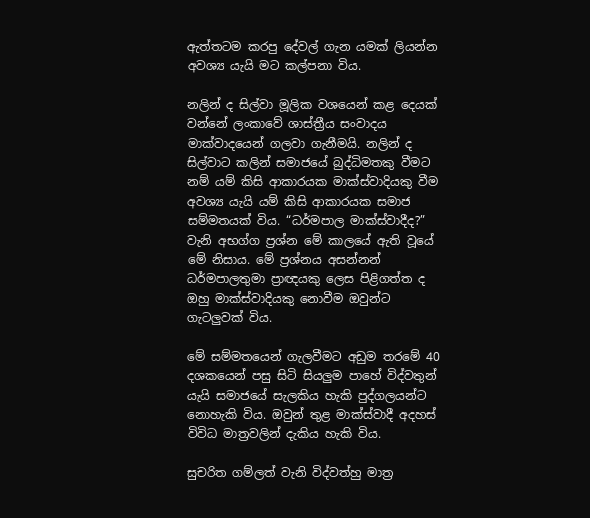ඇත්තටම කරපු දේවල් ගැන යමක් ලියන්න අවශ්‍ය යැයි මට කල්පනා විය.

නලින් ද සිල්වා මූලික වශයෙන් කළ දෙයක් වන්නේ ලංකාවේ ශාස්ත්‍රීය සංවාදය මාක්වාදයෙන් ගලවා ගැනීමයි. නලින් ද සිල්වාට කලින් සමාජයේ බුද්ධිමතකු වීමට නම් යම් කිසි ආකාරයක මාක්ස්වාදියකු වීම අවශ්‍ය යැයි යම් කිසි ආකාරයක සමාජ සම්මතයක් විය. “ධර්මපාල මාක්ස්වාදීද?” වැනි අභග්ග ප්‍රශ්න මේ කාලයේ ඇති වූයේ මේ නිසාය. මේ ප්‍රශ්නය අසන්නන් ධර්මපාලතුමා ප්‍රාඥයකු ලෙස පිළිගත්ත ද ඔහු මාක්ස්වාදියකු නොවීම ඔවුන්ට ගැටලුවක් විය.

මේ සම්මතයෙන් ගැලවීමට අඩුම තරමේ 40 දශකයෙන් පසු සිටි සියලුම පාහේ විද්වතුන් යැයි සමාජයේ සැලකිය හැකි පුද්ගලයන්ට නොහැකි විය. ඔවුන් තුළ මාක්ස්වාදී අදහස් විවිධ මාත්‍රවලින් දැකිය හැකි විය.

සුචරිත ගම්ලත් වැනි විද්වත්හු මාත්‍ර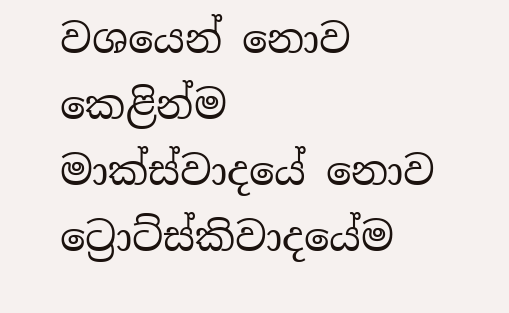වශයෙන් නොව කෙළින්ම මාක්ස්වාදයේ නොව ට්‍රොට්ස්කිවාදයේම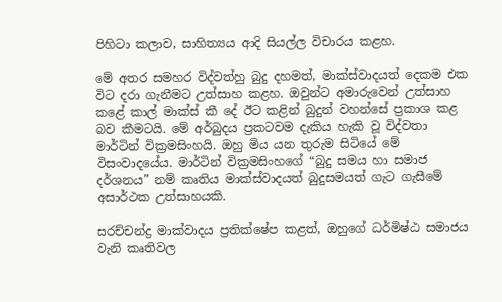පිහිටා කලාව, සාහිත්‍යය ආදි සියල්ල විචාරය කළහ.

මේ අතර සමහර විද්වත්හු බුදු දහමත්, මාක්ස්වාදයත් දෙකම එක විට දරා ගැනීමට උත්සාහ කළහ. ඔවුන්ට අමාරුවෙන් උත්සාහ කළේ කාල් මාක්ස් කී දේ ඊට කළින් බුදුන් වහන්සේ ප්‍රකාශ කළ බව කීමටයි. මේ අර්බුදය ප්‍රකටවම දැකිය හැකි වූ විද්වතා මාර්ටින් වික්‍රමසිංහයි. ඔහු මිය යන තුරුම සිටියේ මේ විසංවාදයේය. මාර්ටින් වික්‍රමසිංහගේ “බුදු සමය හා සමාජ දර්ශනය” නම් කෘතිය මාක්ස්වාදයත් බුදුසමයත් ගැට ගැසීමේ අසාර්ථක උත්සාහයකි.

සරච්චන්ද්‍ර මාක්වාදය ප්‍රතික්ෂේප කළත්, ඔහුගේ ධර්මිෂ්ඨ සමාජය වැනි කෘතිවල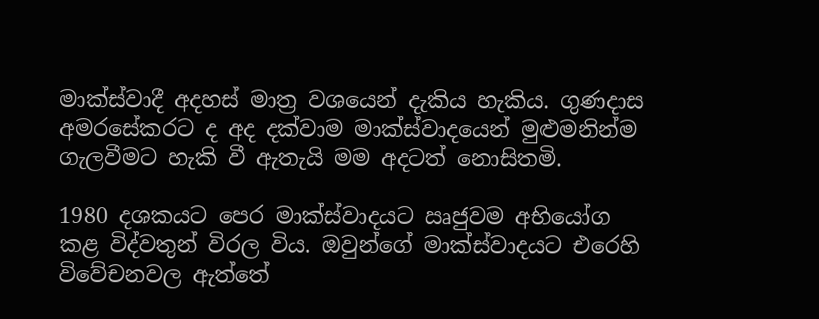මාක්ස්වාදී අදහස් මාත්‍ර වශයෙන් දැකිය හැකිය. ගුණදාස අමරසේකරට ද අද දක්වාම මාක්ස්වාදයෙන් මුළුමනින්ම ගැලවීමට හැකි වී ඇතැයි මම අදටත් නොසිතමි.

1980 දශකයට පෙර මාක්ස්වාදයට ඍජුවම අභියෝග කළ විද්වතුන් විරල විය. ඔවුන්ගේ මාක්ස්වාදයට එරෙහි විවේචනවල ඇත්තේ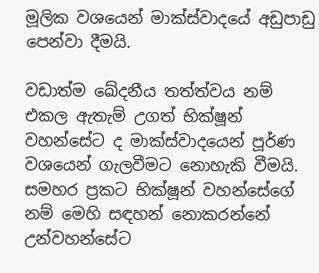මූලික වශයෙන් මාක්ස්වාදයේ අඩුපාඩු පෙන්වා දීමයි.

වඩාත්ම ඛේදනීය තත්ත්වය නම් එකල ඇතැම් උගත් භික්ෂූන් වහන්සේට ද මාක්ස්වාදයෙන් පූර්ණ වශයෙන් ගැලවීමට නොහැකි වීමයි. සමහර ප්‍රකට භික්ෂූන් වහන්සේගේ නම් මෙහි සඳහන් නොකරන්නේ උන්වහන්සේට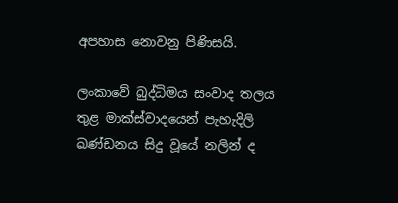අපහාස නොවනු පිණිසයි.

ලංකාවේ බුද්ධිමය සංවාද තලය තුළ මාක්ස්වාදයෙන් පැහැදිලි ඛණ්ඩනය සිදු වූයේ නලින් ද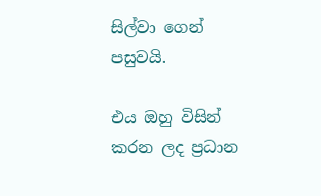සිල්වා ගෙන් පසුවයි.

එය ඔහු විසින් කරන ලද ප්‍රධාන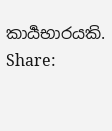කාර්‍යභාරයකි.
Share: